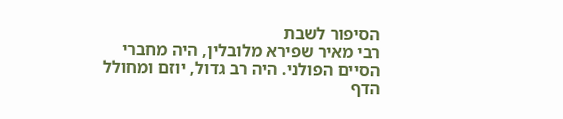הסיפור לשבת
רבי מאיר שפירא מלובלין, היה מחברי הסיים הפולני. היה רב גדול, יוזם ומחולל הדף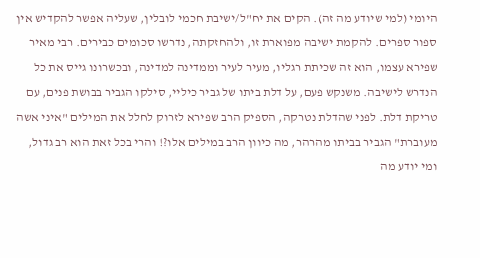היומי (למי שיודע מה זה). הקים את יח"ל/ישיבת חכמי לובלין, שעליה אפשר להקדיש אין ספור ספרים. להקמת ישיבה מפוארת זו, ולהחזקתה, נדרשו סכומים כבירים. רבי מאיר שפירא עצמו, הוא זה שכיתת רגליו, מעיר לעיר וממדינה למדינה, ובכשרונו גייס את כל הנדרש לישיבה. משנקש פעם, על דלת ביתו של גביר כיליי, סילקו הגביר בבושת פנים, עם טריקת דלת. לפני שהדלת נטרקה, הספיק הרב שפירא לזרוק לחלל את המילים "איני אשה מעוברת" הגביר בביתו מהרהר, מה כיוון הרב במילים אלו?! והרי בכל זאת הוא רב גדול, ומי יודע מה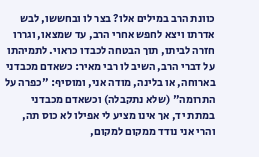כוונת הרב במילים אלו? בצר לו ובחששו, לבש אדרתו ויצא לחפש אחרי הרב, עד שמצאו, וגררו חזרה לביתו, תוך הבטחה לכבדו כראוי. לתמיהתו על דברי הרב, השיב לו רבי מאיר: כשאדם מכבדני בארוחה, או בלינה, מודה אני, ומוסיף: "כפרה על התרומה" (שלא נתקבלה) וכשאדם מכבדני במתת יד, אך אינו מציע לי אפילו לא כוס תה, והרי אני נודד ממקום למקום,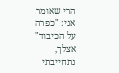הרי שאומר אני: "כפרה על הכיבוד" אצלך, נתחייבתי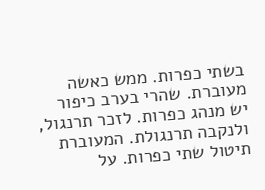בשתי כפרות. ממש כאשה מעוברת. שהרי בערב כיפור יש מנהג כפרות. לזכר תרנגול, ולנקבה תרנגולת. המעוברת תיטול שתי כפרות. על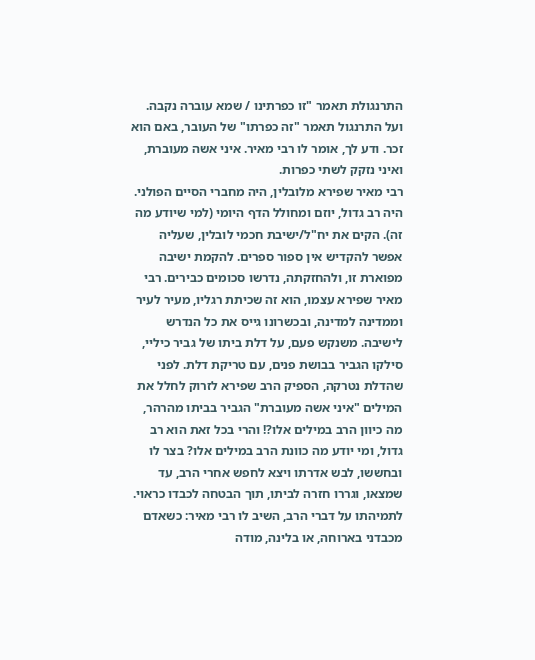התרנגולת תאמר "זו כפרתינו / שמא עוברה נקבה. ועל התרנגול תאמר "זה כפרתו" של העובר, באם הוא זכר. ודע לך, אומר לו רבי מאיר. איני אשה מעוברת, ואיני נזקק לשתי כפרות.
רבי מאיר שפירא מלובלין, היה מחברי הסיים הפולני. היה רב גדול, יוזם ומחולל הדף היומי (למי שיודע מה זה). הקים את יח"ל/ישיבת חכמי לובלין, שעליה אפשר להקדיש אין ספור ספרים. להקמת ישיבה מפוארת זו, ולהחזקתה, נדרשו סכומים כבירים. רבי מאיר שפירא עצמו, הוא זה שכיתת רגליו, מעיר לעיר וממדינה למדינה, ובכשרונו גייס את כל הנדרש לישיבה. משנקש פעם, על דלת ביתו של גביר כיליי, סילקו הגביר בבושת פנים, עם טריקת דלת. לפני שהדלת נטרקה, הספיק הרב שפירא לזרוק לחלל את המילים "איני אשה מעוברת" הגביר בביתו מהרהר, מה כיוון הרב במילים אלו?! והרי בכל זאת הוא רב גדול, ומי יודע מה כוונת הרב במילים אלו? בצר לו ובחששו, לבש אדרתו ויצא לחפש אחרי הרב, עד שמצאו, וגררו חזרה לביתו, תוך הבטחה לכבדו כראוי. לתמיהתו על דברי הרב, השיב לו רבי מאיר: כשאדם מכבדני בארוחה, או בלינה, מודה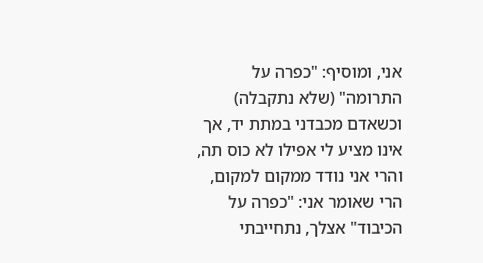אני, ומוסיף: "כפרה על התרומה" (שלא נתקבלה) וכשאדם מכבדני במתת יד, אך אינו מציע לי אפילו לא כוס תה, והרי אני נודד ממקום למקום, הרי שאומר אני: "כפרה על הכיבוד" אצלך, נתחייבתי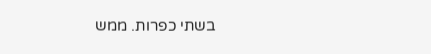בשתי כפרות. ממש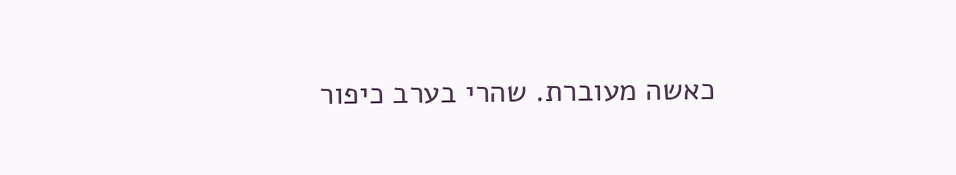כאשה מעוברת. שהרי בערב כיפור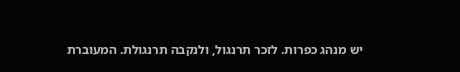יש מנהג כפרות. לזכר תרנגול, ולנקבה תרנגולת. המעוברת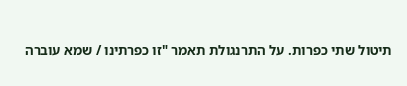תיטול שתי כפרות. על התרנגולת תאמר "זו כפרתינו / שמא עוברה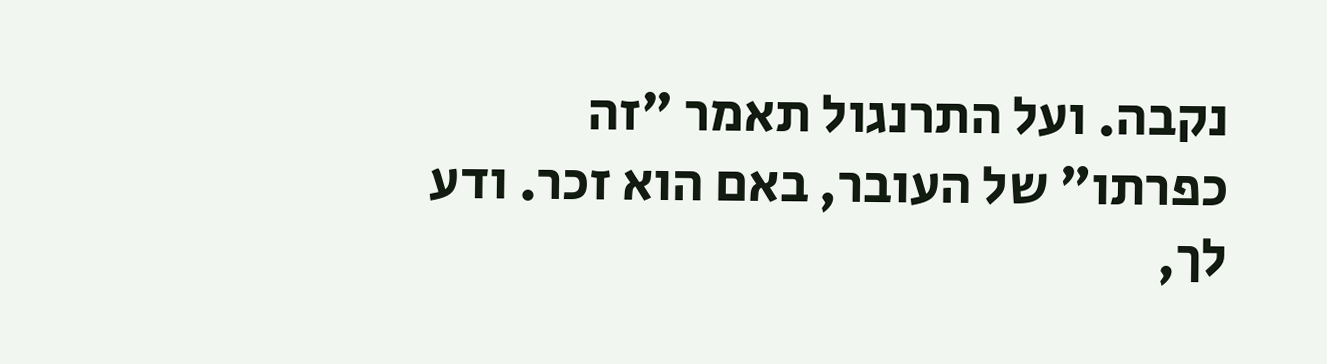נקבה. ועל התרנגול תאמר "זה כפרתו" של העובר, באם הוא זכר. ודע לך,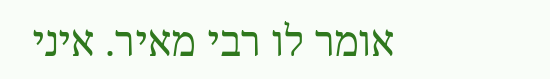אומר לו רבי מאיר. איני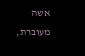אשה מעוברת,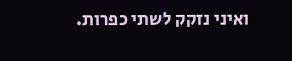ואיני נזקק לשתי כפרות.